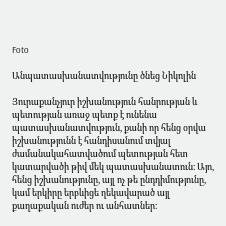Foto

Անպատասխանատվությունը ծնեց Նիկոլին

Յուրաքանչյուր իշխանություն հանրության և պետության առաջ պետք է ունենա պատասխանատվություն, քանի որ հենց օրվա իշխանությունն է հանդիսանում տվյալ ժամանակահատվածում պետության հետ կատարվածի թիվ մեկ պատասխանատուն։ Այո, հենց իշխանությունը, այլ ոչ թե ընդդիմությունը, կամ երկիրը երբևիցե ղեկավարած այլ քաղաքական ուժեր ու անհատներ։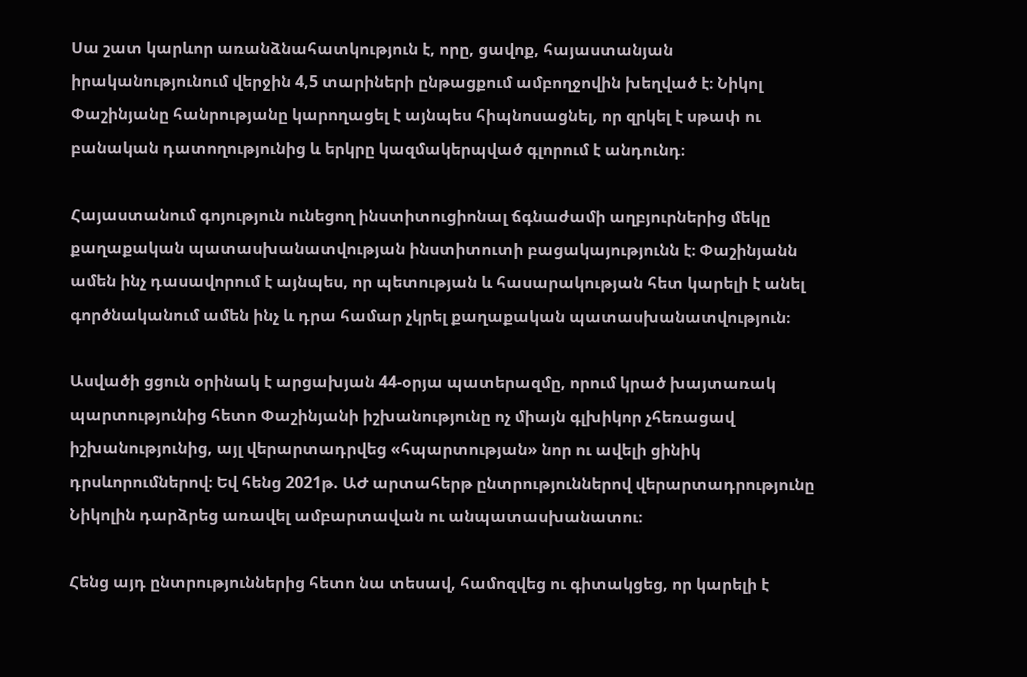Սա շատ կարևոր առանձնահատկություն է, որը, ցավոք, հայաստանյան իրականությունում վերջին 4,5 տարիների ընթացքում ամբողջովին խեղված է։ Նիկոլ Փաշինյանը հանրությանը կարողացել է այնպես հիպնոսացնել, որ զրկել է սթափ ու բանական դատողությունից և երկրը կազմակերպված գլորում է անդունդ։

Հայաստանում գոյություն ունեցող ինստիտուցիոնալ ճգնաժամի աղբյուրներից մեկը քաղաքական պատասխանատվության ինստիտուտի բացակայությունն է։ Փաշինյանն ամեն ինչ դասավորում է այնպես, որ պետության և հասարակության հետ կարելի է անել գործնականում ամեն ինչ և դրա համար չկրել քաղաքական պատասխանատվություն։

Ասվածի ցցուն օրինակ է արցախյան 44-օրյա պատերազմը, որում կրած խայտառակ պարտությունից հետո Փաշինյանի իշխանությունը ոչ միայն գլխիկոր չհեռացավ իշխանությունից, այլ վերարտադրվեց «հպարտության» նոր ու ավելի ցինիկ դրսևորումներով։ Եվ հենց 2021թ. ԱԺ արտահերթ ընտրություններով վերարտադրությունը Նիկոլին դարձրեց առավել ամբարտավան ու անպատասխանատու։

Հենց այդ ընտրություններից հետո նա տեսավ, համոզվեց ու գիտակցեց, որ կարելի է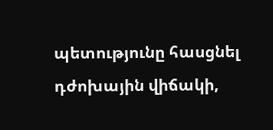պետությունը հասցնել դժոխային վիճակի,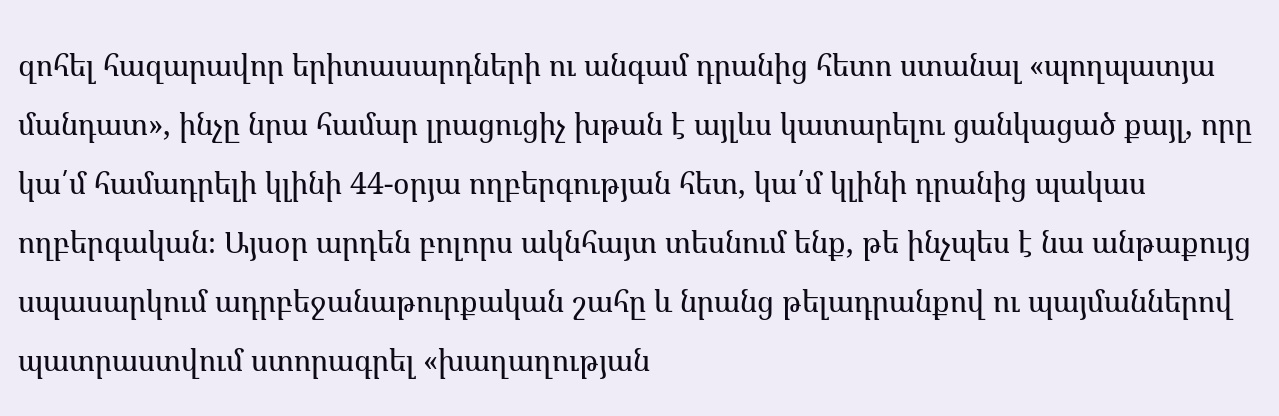զոհել հազարավոր երիտասարդների ու անգամ դրանից հետո ստանալ «պողպատյա մանդատ», ինչը նրա համար լրացուցիչ խթան է այլևս կատարելու ցանկացած քայլ, որը կա՛մ համադրելի կլինի 44-օրյա ողբերգության հետ, կա՛մ կլինի դրանից պակաս ողբերգական։ Այսօր արդեն բոլորս ակնհայտ տեսնում ենք, թե ինչպես է նա անթաքույց սպասարկում ադրբեջանաթուրքական շահը և նրանց թելադրանքով ու պայմաններով պատրաստվում ստորագրել «խաղաղության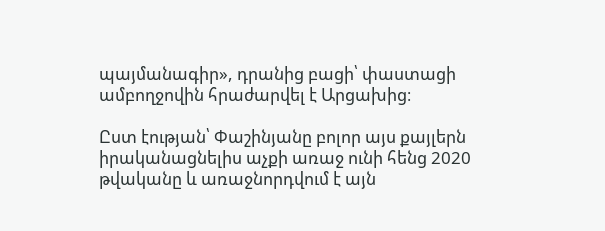պայմանագիր», դրանից բացի՝ փաստացի ամբողջովին հրաժարվել է Արցախից։

Ըստ էության՝ Փաշինյանը բոլոր այս քայլերն իրականացնելիս աչքի առաջ ունի հենց 2020 թվականը և առաջնորդվում է այն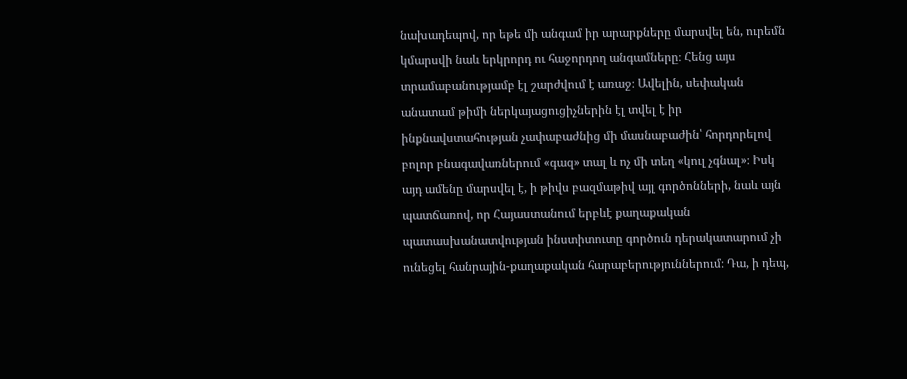նախադեպով, որ եթե մի անգամ իր արարքները մարսվել են, ուրեմն կմարսվի նաև երկրորդ ու հաջորդող անգամները։ Հենց այս տրամաբանությամբ էլ շարժվում է առաջ։ Ավելին, սեփական անատամ թիմի ներկայացուցիչներին էլ տվել է իր ինքնավստահության չափաբաժնից մի մասնաբաժին՝ հորդորելով բոլոր բնագավառներում «գազ» տալ և ոչ մի տեղ «կուլ չգնալ»։ Իսկ այդ ամենը մարսվել է, ի թիվս բազմաթիվ այլ գործոնների, նաև այն պատճառով, որ Հայաստանում երբևէ քաղաքական պատասխանատվության ինստիտուտը գործուն դերակատարում չի ունեցել հանրային-քաղաքական հարաբերություններում։ Դա, ի դեպ,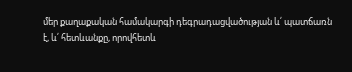մեր քաղաքական համակարգի դեգրադացվածության և՛ պատճառն է, և՛ հետևանքը, որովհետև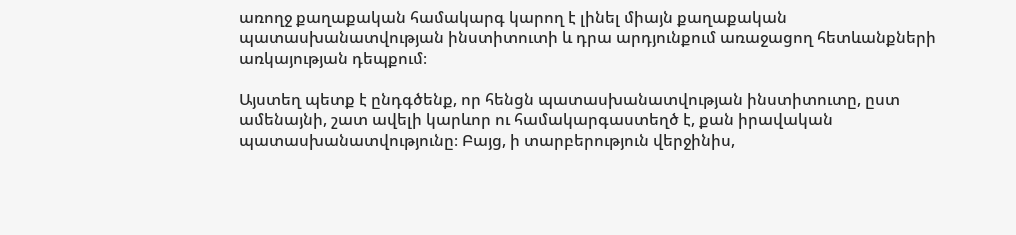առողջ քաղաքական համակարգ կարող է լինել միայն քաղաքական պատասխանատվության ինստիտուտի և դրա արդյունքում առաջացող հետևանքների առկայության դեպքում։

Այստեղ պետք է ընդգծենք, որ հենցն պատասխանատվության ինստիտուտը, ըստ ամենայնի, շատ ավելի կարևոր ու համակարգաստեղծ է, քան իրավական պատասխանատվությունը։ Բայց, ի տարբերություն վերջինիս,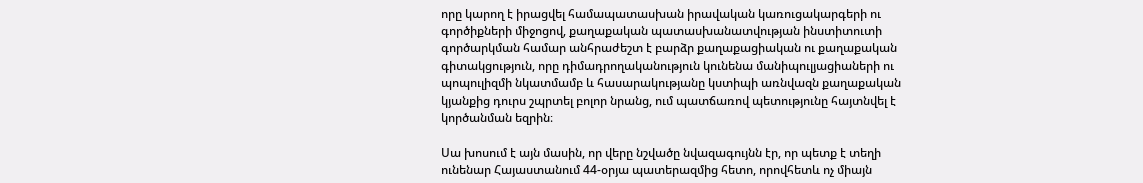որը կարող է իրացվել համապատասխան իրավական կառուցակարգերի ու գործիքների միջոցով, քաղաքական պատասխանատվության ինստիտուտի գործարկման համար անհրաժեշտ է բարձր քաղաքացիական ու քաղաքական գիտակցություն, որը դիմադրողականություն կունենա մանիպուլյացիաների ու պոպուլիզմի նկատմամբ և հասարակությանը կստիպի առնվազն քաղաքական կյանքից դուրս շպրտել բոլոր նրանց, ում պատճառով պետությունը հայտնվել է կործանման եզրին։

Սա խոսում է այն մասին, որ վերը նշվածը նվազագույնն էր, որ պետք է տեղի ունենար Հայաստանում 44-օրյա պատերազմից հետո, որովհետև ոչ միայն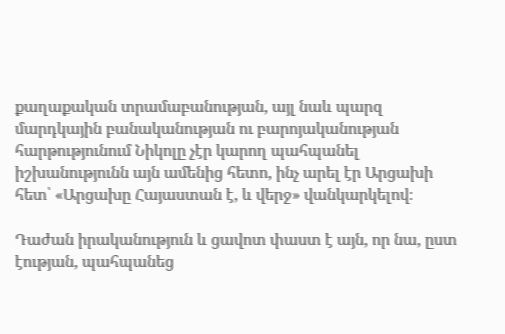քաղաքական տրամաբանության, այլ նաև պարզ մարդկային բանականության ու բարոյականության հարթությունում Նիկոլը չէր կարող պահպանել իշխանությունն այն ամենից հետո, ինչ արել էր Արցախի հետ՝ «Արցախը Հայաստան է, և վերջ» վանկարկելով։

Դաժան իրականություն և ցավոտ փաստ է այն, որ նա, ըստ էության, պահպանեց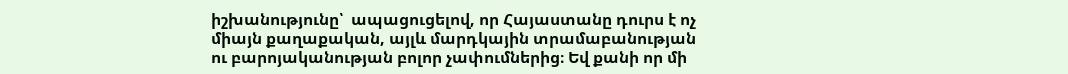իշխանությունը՝  ապացուցելով, որ Հայաստանը դուրս է ոչ միայն քաղաքական, այլև մարդկային տրամաբանության ու բարոյականության բոլոր չափումներից։ Եվ քանի որ մի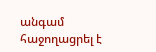անգամ հաջողացրել է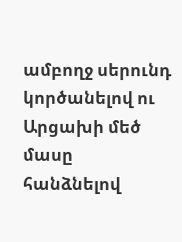ամբողջ սերունդ կործանելով ու Արցախի մեծ մասը հանձնելով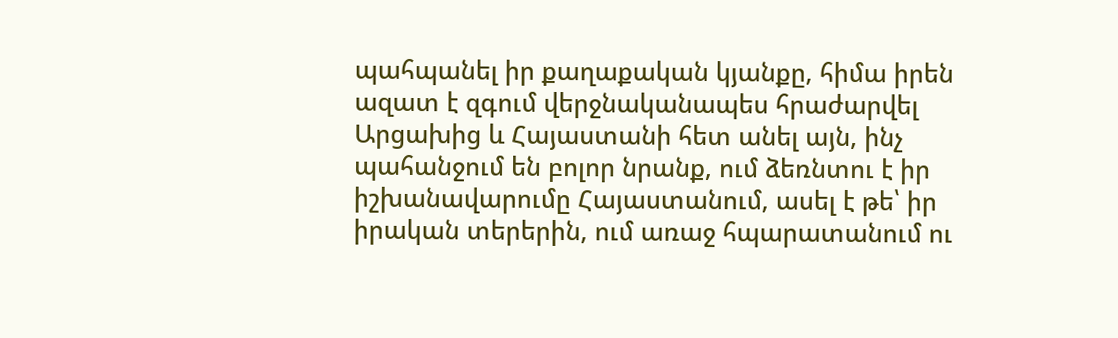պահպանել իր քաղաքական կյանքը, հիմա իրեն ազատ է զգում վերջնականապես հրաժարվել Արցախից և Հայաստանի հետ անել այն, ինչ պահանջում են բոլոր նրանք, ում ձեռնտու է իր իշխանավարումը Հայաստանում, ասել է թե՝ իր իրական տերերին, ում առաջ հպարատանում ու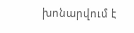խոնարվում է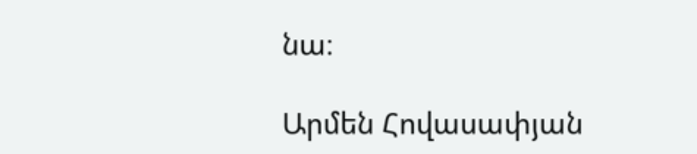նա։

Արմեն Հովասափյան